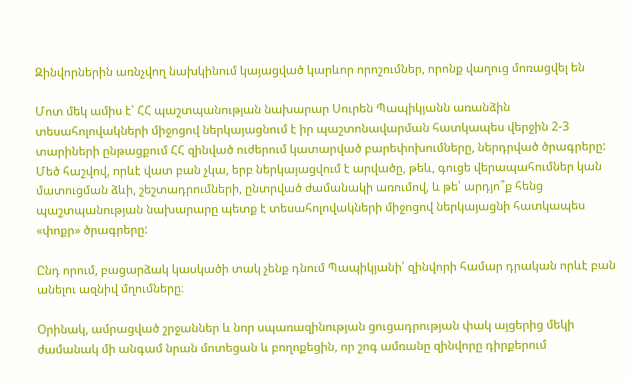Զինվորներին առնչվող նախկինում կայացված կարևոր որոշումներ, որոնք վաղուց մոռացվել են

Մոտ մեկ ամիս է՝ ՀՀ պաշտպանության նախարար Սուրեն Պապիկյանն առանձին տեսահոլովակների միջոցով ներկայացնում է իր պաշտոնավարման հատկապես վերջին 2-3 տարիների ընթացքում ՀՀ զինված ուժերում կատարված բարեփոխումները, ներդրված ծրագրերը: Մեծ հաշվով, որևէ վատ բան չկա, երբ ներկայացվում է արվածը, թեև, գուցե վերապահումներ կան մատուցման ձևի, շեշտադրումների, ընտրված ժամանակի առումով, և թե՝ արդյո՞ք հենց պաշտպանության նախարարը պետք է տեսահոլովակների միջոցով ներկայացնի հատկապես «փոքր» ծրագրերը:

Ընդ որում, բացարձակ կասկածի տակ չենք դնում Պապիկյանի՝ զինվորի համար դրական որևէ բան անելու ազնիվ մղումները։

Օրինակ, ամրացված շրջաններ և նոր սպառազինության ցուցադրության փակ այցերից մեկի ժամանակ մի անգամ նրան մոտեցան և բողոքեցին, որ շոգ ամռանը զինվորը դիրքերում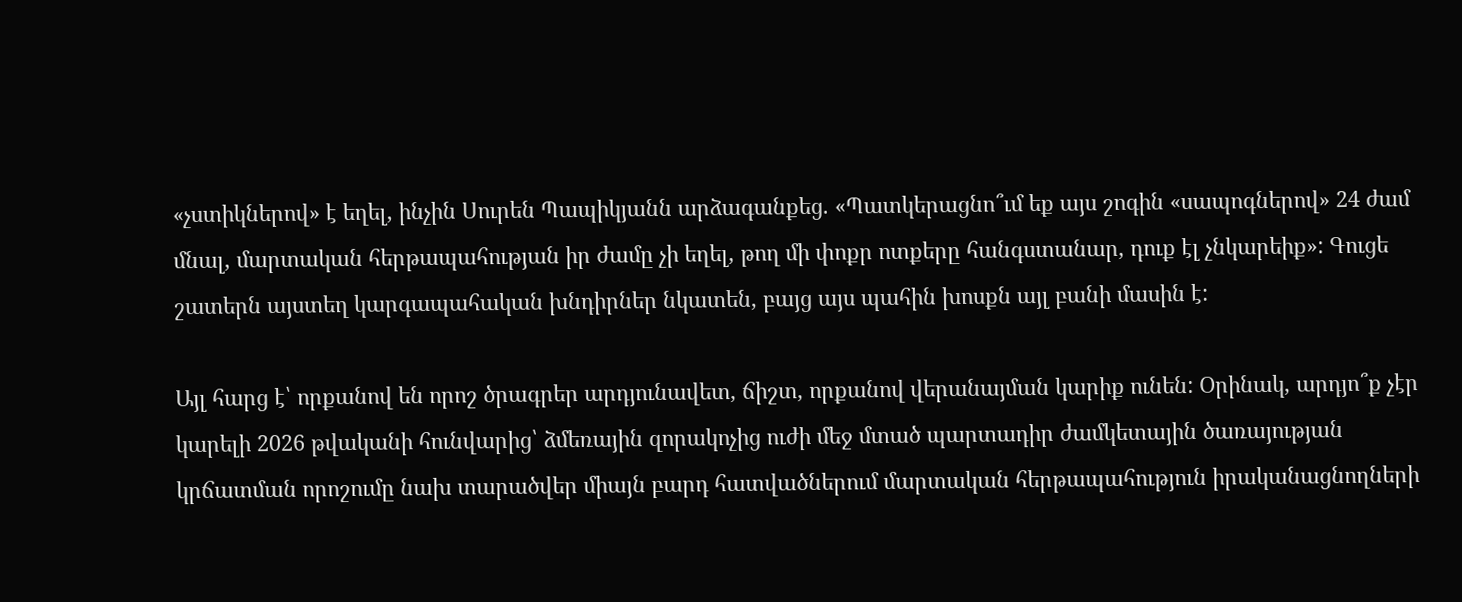«չստիկներով» է եղել, ինչին Սուրեն Պապիկյանն արձագանքեց. «Պատկերացնո՞ւմ եք այս շոգին «սապոգներով» 24 ժամ մնալ, մարտական հերթապահության իր ժամը չի եղել, թող մի փոքր ոտքերը հանգստանար, դուք էլ չնկարեիք»: Գուցե շատերն այստեղ կարգապահական խնդիրներ նկատեն, բայց այս պահին խոսքն այլ բանի մասին է:

Այլ հարց է՝ որքանով են որոշ ծրագրեր արդյունավետ, ճիշտ, որքանով վերանայման կարիք ունեն: Օրինակ, արդյո՞ք չէր կարելի 2026 թվականի հունվարից՝ ձմեռային զորակոչից ուժի մեջ մտած պարտադիր ժամկետային ծառայության կրճատման որոշումը նախ տարածվեր միայն բարդ հատվածներում մարտական հերթապահություն իրականացնողների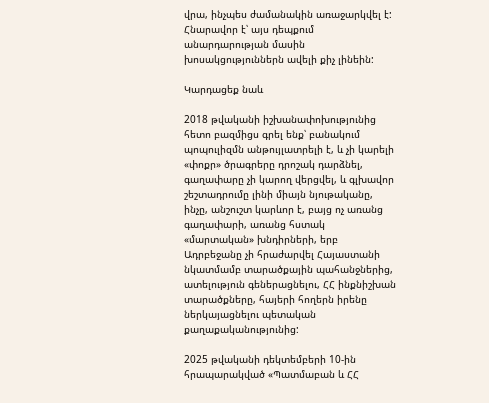վրա, ինչպես ժամանակին առաջարկվել է: Հնարավոր է՝ այս դեպքում անարդարության մասին խոսակցություններն ավելի քիչ լինեին:

Կարդացեք նաև

2018 թվականի իշխանափոխությունից հետո բազմիցս գրել ենք՝ բանակում պոպուլիզմն անթույլատրելի է, և չի կարելի «փոքր» ծրագրերը դրոշակ դարձնել, գաղափարը չի կարող վերցվել, և գլխավոր շեշտադրումը լինի միայն նյութականը, ինչը, անշուշտ կարևոր է, բայց ոչ առանց գաղափարի, առանց հստակ «մարտական» խնդիրների, երբ Ադրբեջանը չի հրաժարվել Հայաստանի նկատմամբ տարածքային պահանջներից, ատելություն գեներացնելու, ՀՀ ինքնիշխան տարածքները, հայերի հողերն իրենը ներկայացնելու պետական քաղաքականությունից:

2025 թվականի դեկտեմբերի 10-ին հրապարակված «Պատմաբան և ՀՀ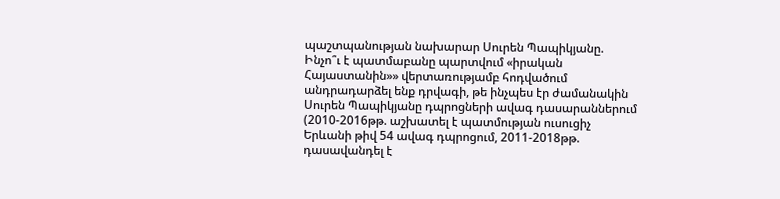պաշտպանության նախարար Սուրեն Պապիկյանը. Ինչո՞ւ է պատմաբանը պարտվում «իրական Հայաստանին»» վերտառությամբ հոդվածում անդրադարձել ենք դրվագի, թե ինչպես էր ժամանակին Սուրեն Պապիկյանը դպրոցների ավագ դասարաններում (2010-2016թթ. աշխատել է պատմության ուսուցիչ Երևանի թիվ 54 ավագ դպրոցում, 2011-2018թթ. դասավանդել է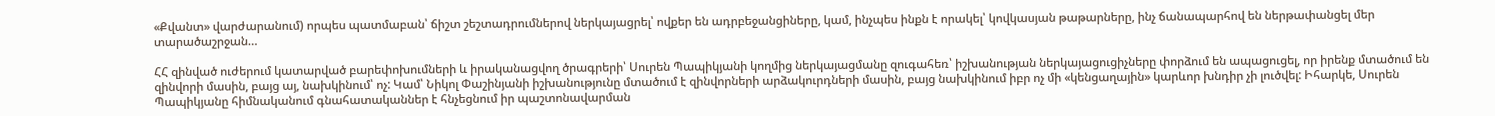«Քվանտ» վարժարանում) որպես պատմաբան՝ ճիշտ շեշտադրումներով ներկայացրել՝ ովքեր են ադրբեջանցիները, կամ, ինչպես ինքն է որակել՝ կովկասյան թաթարները, ինչ ճանապարհով են ներթափանցել մեր տարածաշրջան…

ՀՀ զինված ուժերում կատարված բարեփոխումների և իրականացվող ծրագրերի՝ Սուրեն Պապիկյանի կողմից ներկայացմանը զուգահեռ՝ իշխանության ներկայացուցիչները փորձում են ապացուցել, որ իրենք մտածում են զինվորի մասին, բայց այ, նախկինում՝ ոչ: Կամ՝ Նիկոլ Փաշինյանի իշխանությունը մտածում է զինվորների արձակուրդների մասին, բայց նախկինում իբր ոչ մի «կենցաղային» կարևոր խնդիր չի լուծվել: Իհարկե, Սուրեն Պապիկյանը հիմնականում գնահատականներ է հնչեցնում իր պաշտոնավարման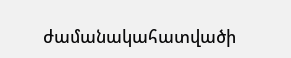ժամանակահատվածի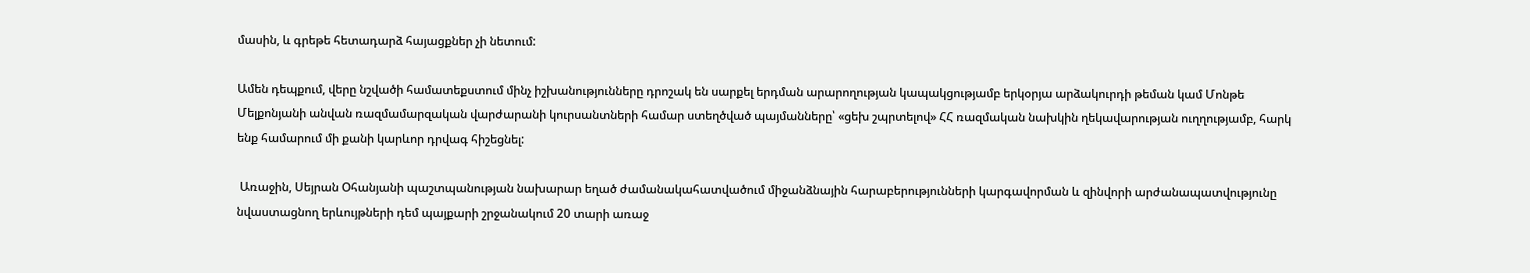մասին, և գրեթե հետադարձ հայացքներ չի նետում:

Ամեն դեպքում, վերը նշվածի համատեքստում մինչ իշխանությունները դրոշակ են սարքել երդման արարողության կապակցությամբ երկօրյա արձակուրդի թեման կամ Մոնթե Մելքոնյանի անվան ռազմամարզական վարժարանի կուրսանտների համար ստեղծված պայմանները՝ «ցեխ շպրտելով» ՀՀ ռազմական նախկին ղեկավարության ուղղությամբ, հարկ ենք համարում մի քանի կարևոր դրվագ հիշեցնել:

 Առաջին, Սեյրան Օհանյանի պաշտպանության նախարար եղած ժամանակահատվածում միջանձնային հարաբերությունների կարգավորման և զինվորի արժանապատվությունը նվաստացնող երևույթների դեմ պայքարի շրջանակում 20 տարի առաջ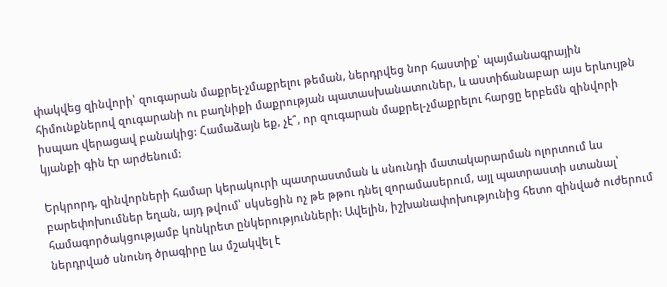փակվեց զինվորի՝ զուգարան մաքրել-չմաքրելու թեման, ներդրվեց նոր հաստիք՝ պայմանագրային հիմունքներով զուգարանի ու բաղնիքի մաքրության պատասխանատուներ, և աստիճանաբար այս երևույթն իսպառ վերացավ բանակից: Համաձայն եք, չէ՞, որ զուգարան մաքրել-չմաքրելու հարցը երբեմն զինվորի կյանքի գին էր արժենում:

Երկրորդ, զինվորների համար կերակուրի պատրաստման և սնունդի մատակարարման ոլորտում ևս բարեփոխումներ եղան, այդ թվում՝ սկսեցին ոչ թե թթու դնել զորամասերում, այլ պատրաստի ստանալ՝ համագործակցությամբ կոնկրետ ընկերությունների: Ավելին, իշխանափոխությունից հետո զինված ուժերում ներդրված սնունդ ծրագիրը ևս մշակվել է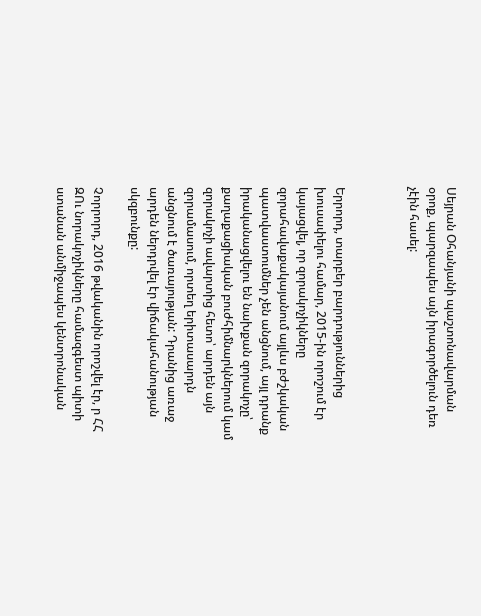Սեյրան Օհանյանի պաշտոնավարման օրոք, պարզապես այն իրագործելուն դեռ չէին հասել:



Երրորդ, տարբեր բարդություններից խուսափելու համար, 2015-ին որոշում էր կայացվել, որ զորակոչիկները զորահավաքակայանում այլևս բժշկական պատվաստումներ չեն անցնում, այլ դրանք իրականացվելու են նախքան զորակոչը՝ քաղաքացիական բուժհիմնարկներում կամ զորակոչի ավարտից հետո՝ արդեն այն զորամասում, որտեղ երիտասարդն անցնում է ծառայության: Դրանից առաջ արդեն ներդրվել էր վիճակահանության սկզբունքը:

Չորրորդ, 2016 թվականին որոշվել էր, ր ՀՀ ԶՈւ նորակոչիկները համազգեստ պիտի ստանան անմիջապես կենտրոնական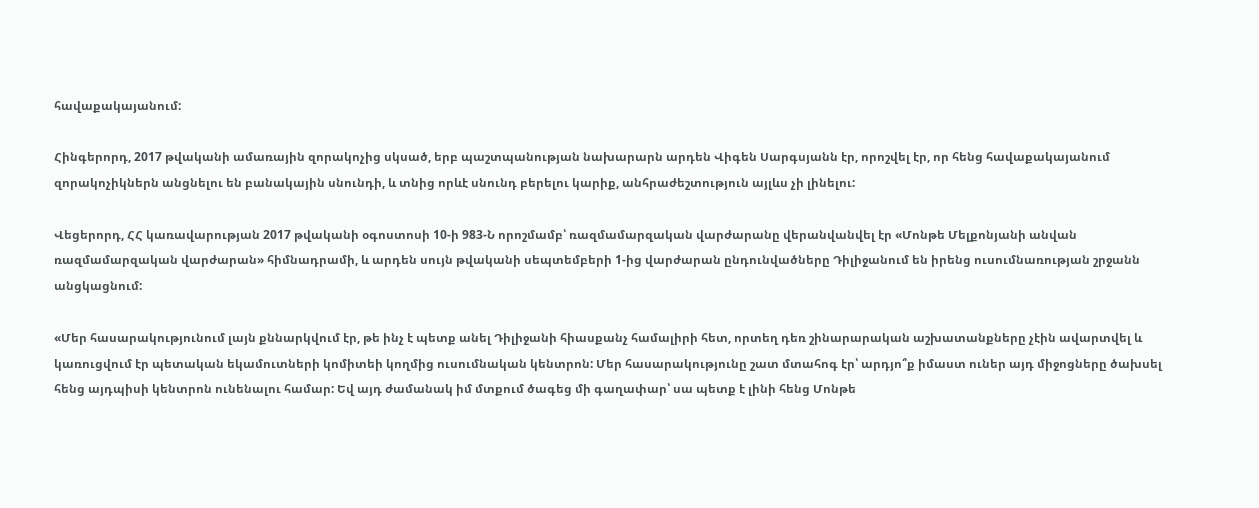հավաքակայանում:

Հինգերորդ, 2017 թվականի ամառային զորակոչից սկսած, երբ պաշտպանության նախարարն արդեն Վիգեն Սարգսյանն էր, որոշվել էր, որ հենց հավաքակայանում զորակոչիկներն անցնելու են բանակային սնունդի, և տնից որևէ սնունդ բերելու կարիք, անհրաժեշտություն այլևս չի լինելու:

Վեցերորդ, ՀՀ կառավարության 2017 թվականի օգոստոսի 10-ի 983-Ն որոշմամբ՝ ռազմամարզական վարժարանը վերանվանվել էր «Մոնթե Մելքոնյանի անվան ռազմամարզական վարժարան» հիմնադրամի, և արդեն սույն թվականի սեպտեմբերի 1-ից վարժարան ընդունվածները Դիլիջանում են իրենց ուսումնառության շրջանն անցկացնում:

«Մեր հասարակությունում լայն քննարկվում էր, թե ինչ է պետք անել Դիլիջանի հիասքանչ համալիրի հետ, որտեղ դեռ շինարարական աշխատանքները չէին ավարտվել և կառուցվում էր պետական եկամուտների կոմիտեի կողմից ուսումնական կենտրոն: Մեր հասարակությունը շատ մտահոգ էր՝ արդյո՞ք իմաստ ուներ այդ միջոցները ծախսել հենց այդպիսի կենտրոն ունենալու համար: Եվ այդ ժամանակ իմ մտքում ծագեց մի գաղափար՝ սա պետք է լինի հենց Մոնթե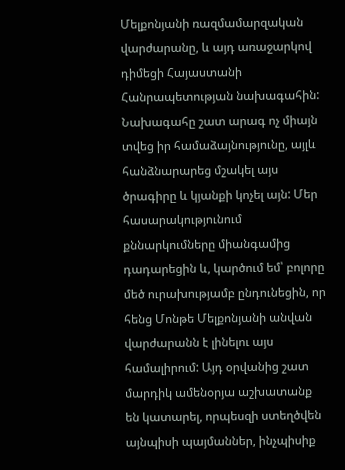Մելքոնյանի ռազմամարզական վարժարանը, և այդ առաջարկով դիմեցի Հայաստանի Հանրապետության նախագահին: Նախագահը շատ արագ ոչ միայն տվեց իր համաձայնությունը, այլև հանձնարարեց մշակել այս ծրագիրը և կյանքի կոչել այն: Մեր հասարակությունում քննարկումները միանգամից դադարեցին և, կարծում եմ՝ բոլորը մեծ ուրախությամբ ընդունեցին, որ հենց Մոնթե Մելքոնյանի անվան վարժարանն է լինելու այս համալիրում: Այդ օրվանից շատ մարդիկ ամենօրյա աշխատանք են կատարել, որպեսզի ստեղծվեն այնպիսի պայմաններ, ինչպիսիք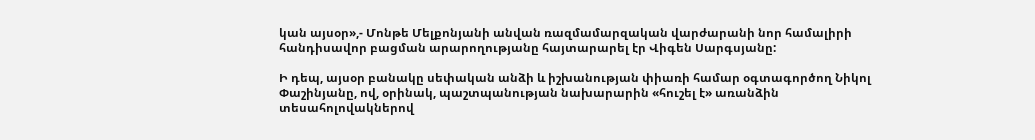կան այսօր»,- Մոնթե Մելքոնյանի անվան ռազմամարզական վարժարանի նոր համալիրի հանդիսավոր բացման արարողությանը հայտարարել էր Վիգեն Սարգսյանը:

Ի դեպ, այսօր բանակը սեփական անձի և իշխանության փիառի համար օգտագործող Նիկոլ Փաշինյանը, ով, օրինակ, պաշտպանության նախարարին «հուշել է» առանձին տեսահոլովակներով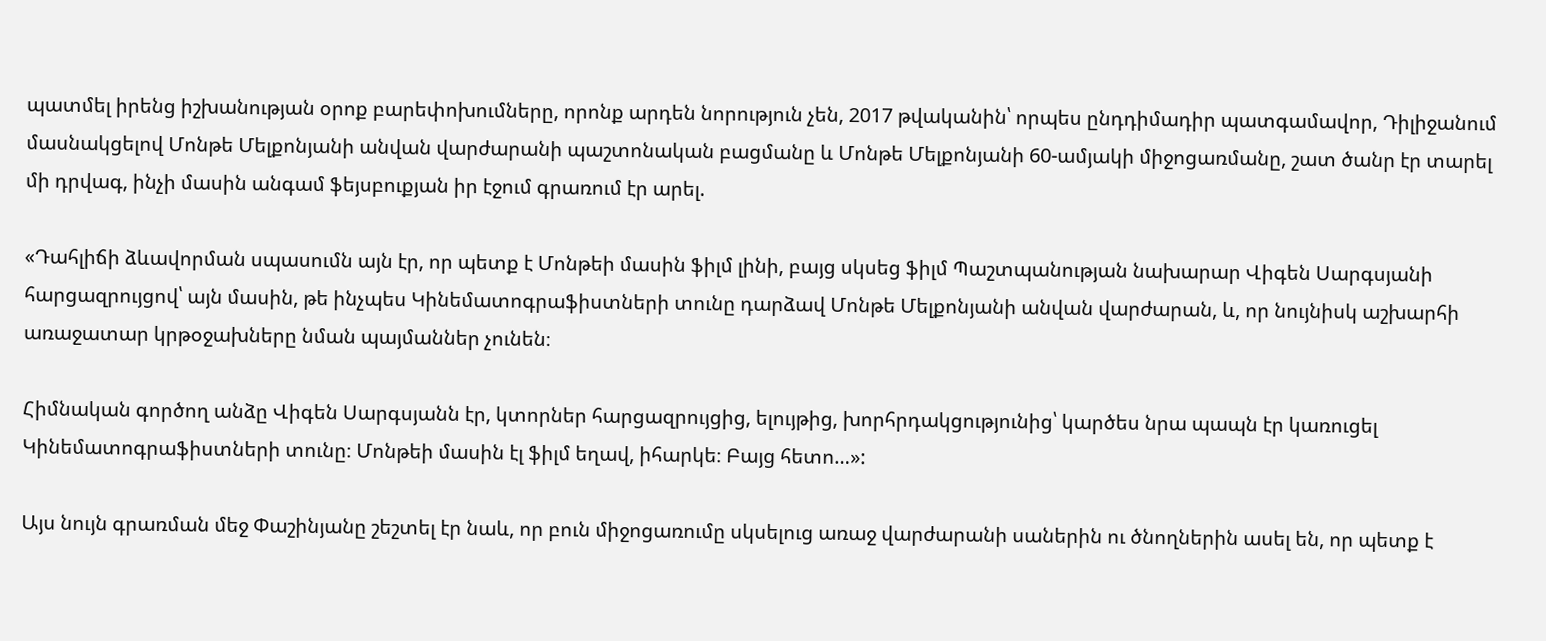պատմել իրենց իշխանության օրոք բարեփոխումները, որոնք արդեն նորություն չեն, 2017 թվականին՝ որպես ընդդիմադիր պատգամավոր, Դիլիջանում մասնակցելով Մոնթե Մելքոնյանի անվան վարժարանի պաշտոնական բացմանը և Մոնթե Մելքոնյանի 60-ամյակի միջոցառմանը, շատ ծանր էր տարել մի դրվագ, ինչի մասին անգամ ֆեյսբուքյան իր էջում գրառում էր արել.

«Դահլիճի ձևավորման սպասումն այն էր, որ պետք է Մոնթեի մասին ֆիլմ լինի, բայց սկսեց ֆիլմ Պաշտպանության նախարար Վիգեն Սարգսյանի հարցազրույցով՝ այն մասին, թե ինչպես Կինեմատոգրաֆիստների տունը դարձավ Մոնթե Մելքոնյանի անվան վարժարան, և, որ նույնիսկ աշխարհի առաջատար կրթօջախները նման պայմաններ չունեն։

Հիմնական գործող անձը Վիգեն Սարգսյանն էր, կտորներ հարցազրույցից, ելույթից, խորհրդակցությունից՝ կարծես նրա պապն էր կառուցել Կինեմատոգրաֆիստների տունը։ Մոնթեի մասին էլ ֆիլմ եղավ, իհարկե։ Բայց հետո…»:

Այս նույն գրառման մեջ Փաշինյանը շեշտել էր նաև, որ բուն միջոցառումը սկսելուց առաջ վարժարանի սաներին ու ծնողներին ասել են, որ պետք է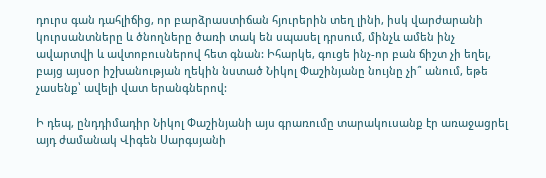դուրս գան դահլիճից, որ բարձրաստիճան հյուրերին տեղ լինի, իսկ վարժարանի կուրսանտները և ծնողները ծառի տակ են սպասել դրսում, մինչև ամեն ինչ ավարտվի և ավտոբուսներով հետ գնան: Իհարկե, գուցե ինչ-որ բան ճիշտ չի եղել, բայց այսօր իշխանության ղեկին նստած Նիկոլ Փաշինյանը նույնը չի՞ անում, եթե չասենք՝ ավելի վատ երանգներով:

Ի դեպ, ընդդիմադիր Նիկոլ Փաշինյանի այս գրառումը տարակուսանք էր առաջացրել այդ ժամանակ Վիգեն Սարգսյանի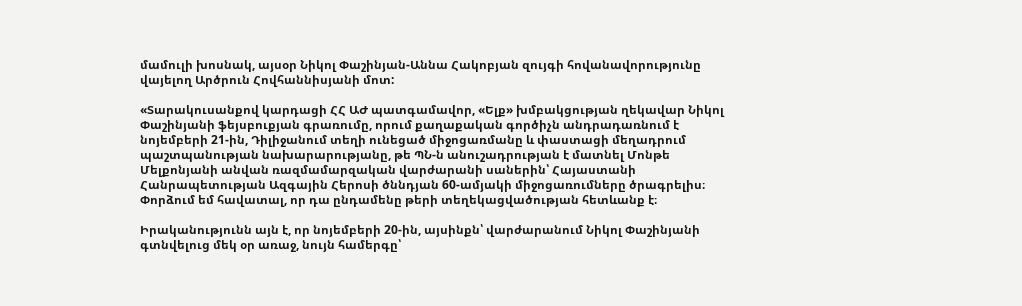մամուլի խոսնակ, այսօր Նիկոլ Փաշինյան-Աննա Հակոբյան զույգի հովանավորությունը վայելող Արծրուն Հովհաննիսյանի մոտ:

«Տարակուսանքով կարդացի ՀՀ ԱԺ պատգամավոր, «Ելք» խմբակցության ղեկավար Նիկոլ Փաշինյանի ֆեյսբուքյան գրառումը, որում քաղաքական գործիչն անդրադառնում է նոյեմբերի 21-ին, Դիլիջանում տեղի ունեցած միջոցառմանը և փաստացի մեղադրում պաշտպանության նախարարությանը, թե ՊՆ-ն անուշադրության է մատնել Մոնթե Մելքոնյանի անվան ռազմամարզական վարժարանի սաներին՝ Հայաստանի Հանրապետության Ազգային Հերոսի ծննդյան 60-ամյակի միջոցառումները ծրագրելիս։ Փորձում եմ հավատալ, որ դա ընդամենը թերի տեղեկացվածության հետևանք է։

Իրականությունն այն է, որ նոյեմբերի 20-ին, այսինքն՝ վարժարանում Նիկոլ Փաշինյանի գտնվելուց մեկ օր առաջ, նույն համերգը՝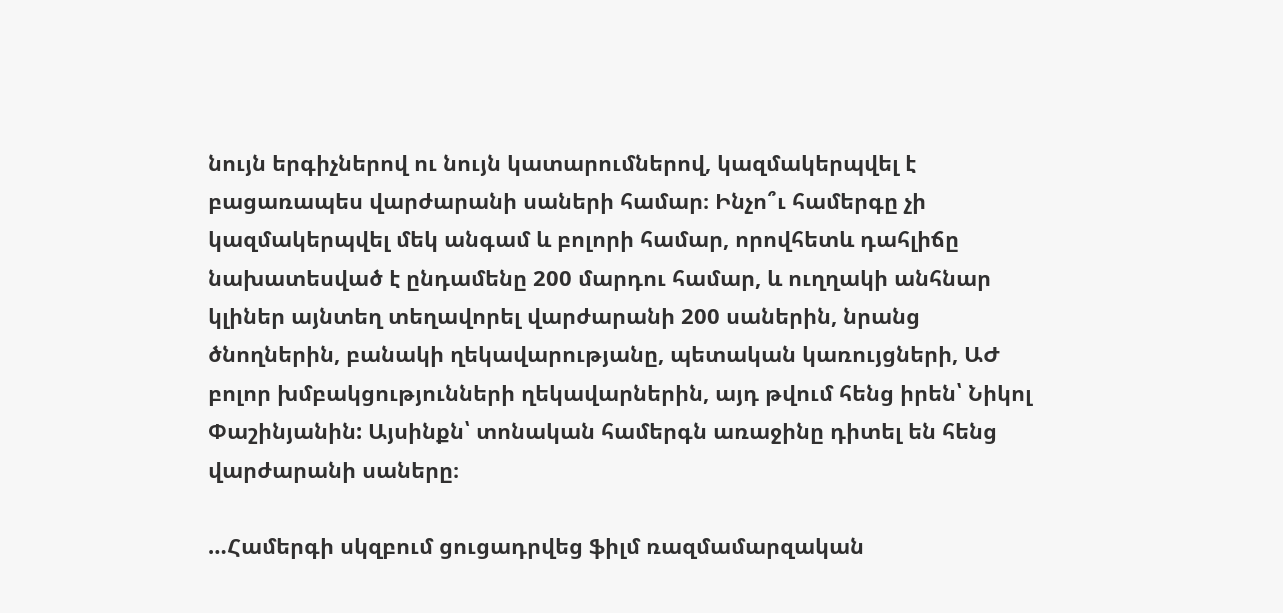նույն երգիչներով ու նույն կատարումներով, կազմակերպվել է բացառապես վարժարանի սաների համար։ Ինչո՞ւ համերգը չի կազմակերպվել մեկ անգամ և բոլորի համար, որովհետև դահլիճը նախատեսված է ընդամենը 200 մարդու համար, և ուղղակի անհնար կլիներ այնտեղ տեղավորել վարժարանի 200 սաներին, նրանց ծնողներին, բանակի ղեկավարությանը, պետական կառույցների, ԱԺ բոլոր խմբակցությունների ղեկավարներին, այդ թվում հենց իրեն՝ Նիկոլ Փաշինյանին: Այսինքն՝ տոնական համերգն առաջինը դիտել են հենց վարժարանի սաները։

…Համերգի սկզբում ցուցադրվեց ֆիլմ ռազմամարզական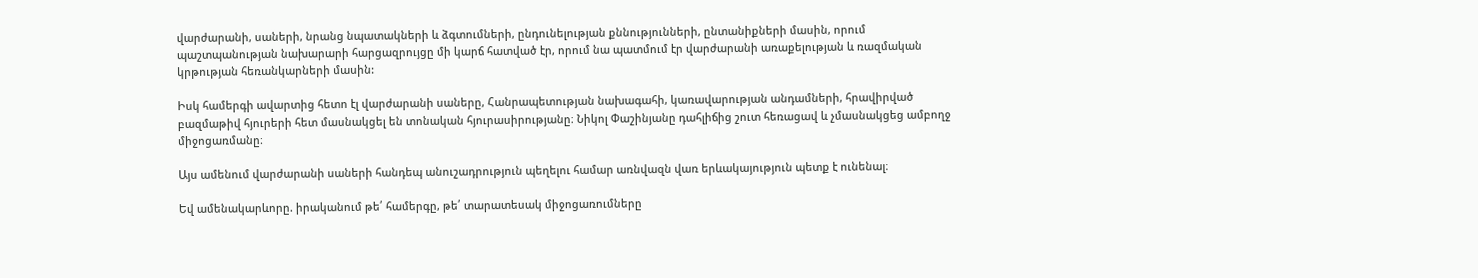վարժարանի, սաների, նրանց նպատակների և ձգտումների, ընդունելության քննությունների, ընտանիքների մասին, որում պաշտպանության նախարարի հարցազրույցը մի կարճ հատված էր, որում նա պատմում էր վարժարանի առաքելության և ռազմական կրթության հեռանկարների մասին:

Իսկ համերգի ավարտից հետո էլ վարժարանի սաները, Հանրապետության նախագահի, կառավարության անդամների, հրավիրված բազմաթիվ հյուրերի հետ մասնակցել են տոնական հյուրասիրությանը։ Նիկոլ Փաշինյանը դահլիճից շուտ հեռացավ և չմասնակցեց ամբողջ միջոցառմանը։

Այս ամենում վարժարանի սաների հանդեպ անուշադրություն պեղելու համար առնվազն վառ երևակայություն պետք է ունենալ։

Եվ ամենակարևորը. իրականում թե՛ համերգը, թե՛ տարատեսակ միջոցառումները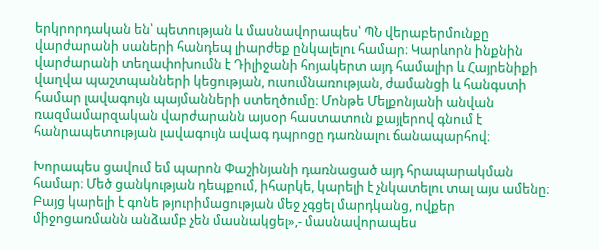երկրորդական են՝ պետության և մասնավորապես՝ ՊՆ վերաբերմունքը վարժարանի սաների հանդեպ լիարժեք ընկալելու համար։ Կարևորն ինքնին վարժարանի տեղափոխումն է Դիլիջանի հոյակերտ այդ համալիր և Հայրենիքի վաղվա պաշտպանների կեցության, ուսումնառության, ժամանցի և հանգստի համար լավագույն պայմանների ստեղծումը։ Մոնթե Մելքոնյանի անվան ռազմամարզական վարժարանն այսօր հաստատուն քայլերով գնում է հանրապետության լավագույն ավագ դպրոցը դառնալու ճանապարհով։

Խորապես ցավում եմ պարոն Փաշինյանի դառնացած այդ հրապարակման համար։ Մեծ ցանկության դեպքում, իհարկե, կարելի է չնկատելու տալ այս ամենը։ Բայց կարելի է գոնե թյուրիմացության մեջ չգցել մարդկանց, ովքեր միջոցառմանն անձամբ չեն մասնակցել»,- մասնավորապես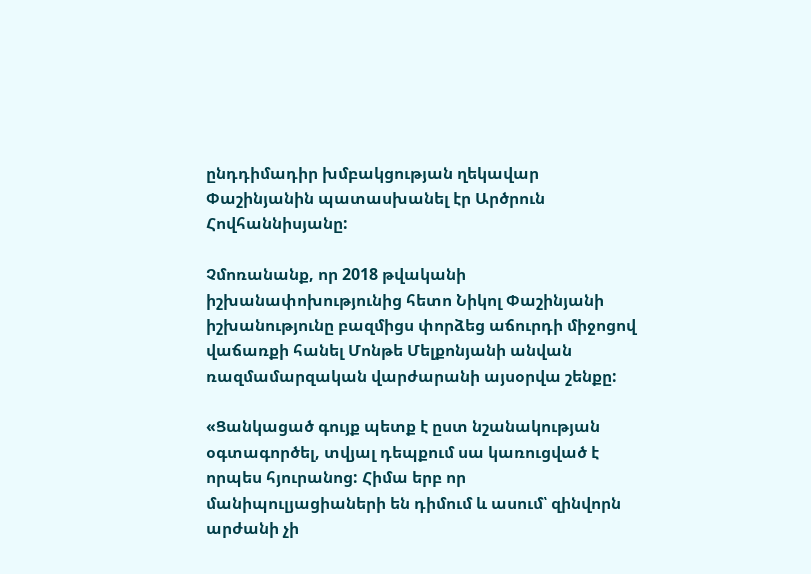ընդդիմադիր խմբակցության ղեկավար Փաշինյանին պատասխանել էր Արծրուն Հովհաննիսյանը:

Չմոռանանք, որ 2018 թվականի իշխանափոխությունից հետո Նիկոլ Փաշինյանի իշխանությունը բազմիցս փորձեց աճուրդի միջոցով վաճառքի հանել Մոնթե Մելքոնյանի անվան ռազմամարզական վարժարանի այսօրվա շենքը:

«Ցանկացած գույք պետք է ըստ նշանակության օգտագործել, տվյալ դեպքում սա կառուցված է որպես հյուրանոց: Հիմա երբ որ մանիպուլյացիաների են դիմում և ասում՝ զինվորն արժանի չի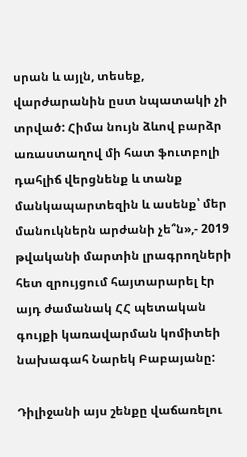սրան և այլն, տեսեք, վարժարանին ըստ նպատակի չի տրված: Հիմա նույն ձևով բարձր առաստաղով մի հատ ֆուտբոլի դահլիճ վերցնենք և տանք մանկապարտեզին և ասենք՝ մեր մանուկներն արժանի չե՞ն»,- 2019 թվականի մարտին լրագրողների հետ զրույցում հայտարարել էր այդ ժամանակ ՀՀ պետական գույքի կառավարման կոմիտեի նախագահ Նարեկ Բաբայանը:

Դիլիջանի այս շենքը վաճառելու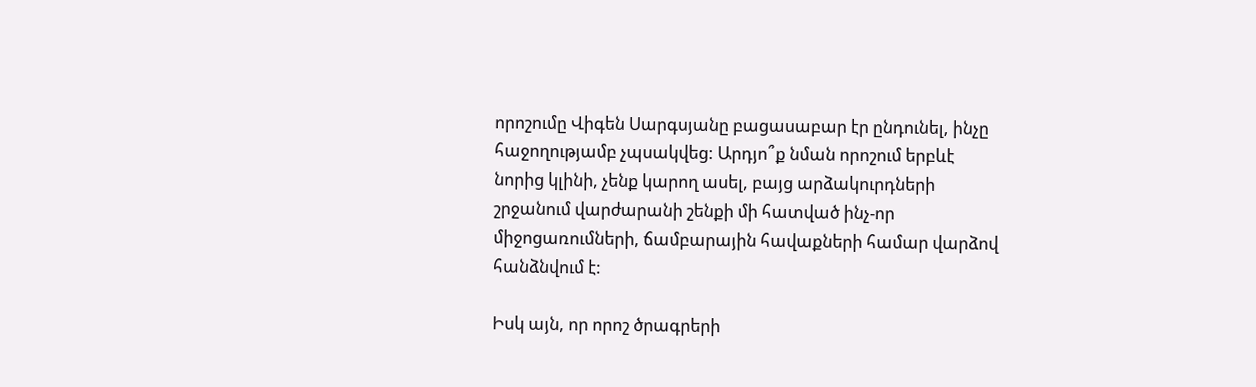որոշումը Վիգեն Սարգսյանը բացասաբար էր ընդունել, ինչը հաջողությամբ չպսակվեց: Արդյո՞ք նման որոշում երբևէ նորից կլինի, չենք կարող ասել, բայց արձակուրդների շրջանում վարժարանի շենքի մի հատված ինչ-որ միջոցառումների, ճամբարային հավաքների համար վարձով հանձնվում է:

Իսկ այն, որ որոշ ծրագրերի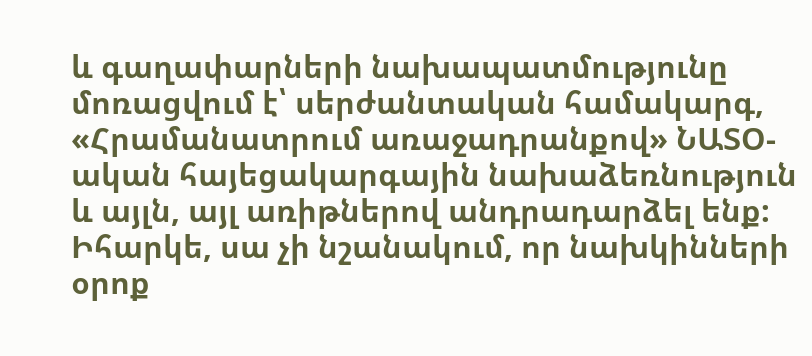և գաղափարների նախապատմությունը մոռացվում է՝ սերժանտական համակարգ, «Հրամանատրում առաջադրանքով» ՆԱՏՕ-ական հայեցակարգային նախաձեռնություն և այլն, այլ առիթներով անդրադարձել ենք: Իհարկե, սա չի նշանակում, որ նախկինների օրոք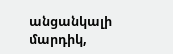անցանկալի մարդիկ,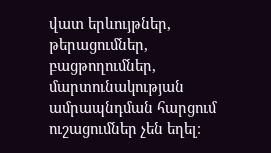վատ երևույթներ, թերացումներ, բացթողումներ, մարտունակության ամրապնդման հարցում ուշացումներ չեն եղել։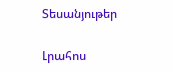Տեսանյութեր

Լրահոս